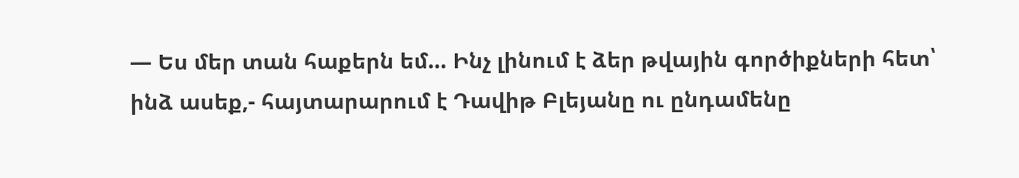— Ես մեր տան հաքերն եմ… Ինչ լինում է ձեր թվային գործիքների հետ՝ ինձ ասեք,- հայտարարում է Դավիթ Բլեյանը ու ընդամենը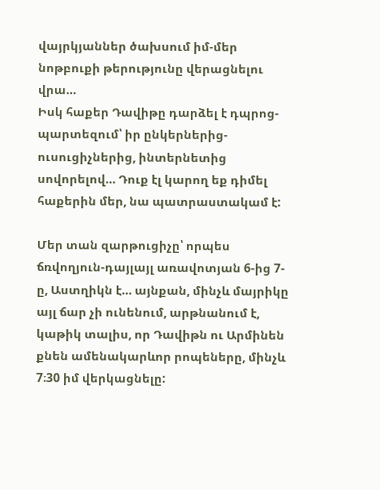վայրկյաններ ծախսում իմ-մեր նոթբուքի թերությունը վերացնելու վրա…
Իսկ հաքեր Դավիթը դարձել է դպրոց-պարտեզում՝ իր ընկերներից-ուսուցիչներից, ինտերնետից սովորելով… Դուք էլ կարող եք դիմել հաքերին մեր, նա պատրաստակամ է:

Մեր տան զարթուցիչը՝ որպես ճռվողյուն-դայլայլ առավոտյան 6-ից 7-ը, Աստղիկն է… այնքան, մինչև մայրիկը այլ ճար չի ունենում, արթնանում է, կաթիկ տալիս, որ Դավիթն ու Արմինեն քնեն ամենակարևոր րոպեները, մինչև 7։30 իմ վերկացնելը: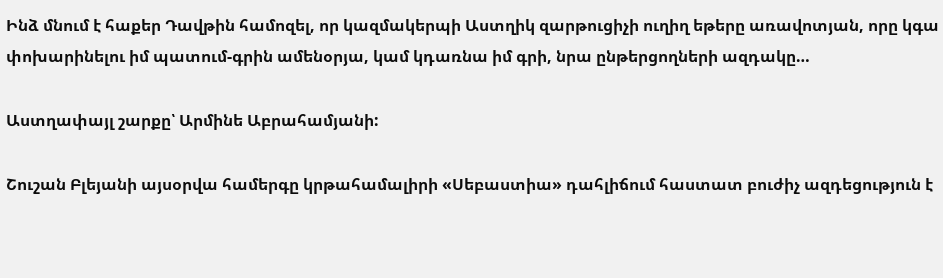Ինձ մնում է հաքեր Դավթին համոզել, որ կազմակերպի Աստղիկ զարթուցիչի ուղիղ եթերը առավոտյան, որը կգա փոխարինելու իմ պատում-գրին ամենօրյա, կամ կդառնա իմ գրի, նրա ընթերցողների ազդակը…

Աստղափայլ շարքը՝ Արմինե Աբրահամյանի:

Շուշան Բլեյանի այսօրվա համերգը կրթահամալիրի «Սեբաստիա» դահլիճում հաստատ բուժիչ ազդեցություն է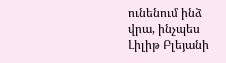ունենում ինձ վրա, ինչպես Լիլիթ Բլեյանի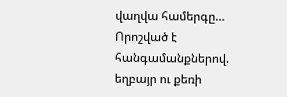վաղվա համերգը… Որոշված է հանգամանքներով. եղբայր ու քեռի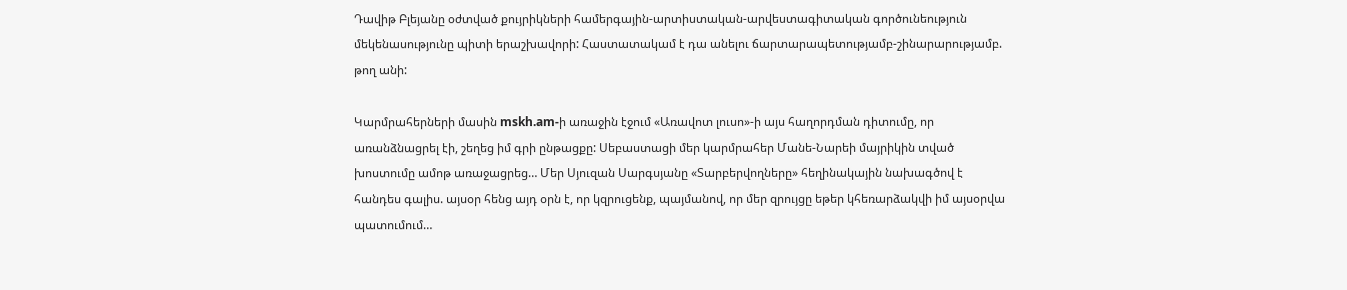Դավիթ Բլեյանը օժտված քույրիկների համերգային-արտիստական-արվեստագիտական գործունեություն մեկենասությունը պիտի երաշխավորի: Հաստատակամ է դա անելու ճարտարապետությամբ-շինարարությամբ. թող անի:

Կարմրահերների մասին mskh.am-ի առաջին էջում «Առավոտ լուսո»-ի այս հաղորդման դիտումը, որ առանձնացրել էի, շեղեց իմ գրի ընթացքը: Սեբաստացի մեր կարմրահեր Մանե-Նարեի մայրիկին տված խոստումը ամոթ առաջացրեց… Մեր Սյուզան Սարգսյանը «Տարբերվողները» հեղինակային նախագծով է հանդես գալիս. այսօր հենց այդ օրն է, որ կզրուցենք, պայմանով, որ մեր զրույցը եթեր կհեռարձակվի իմ այսօրվա պատումում…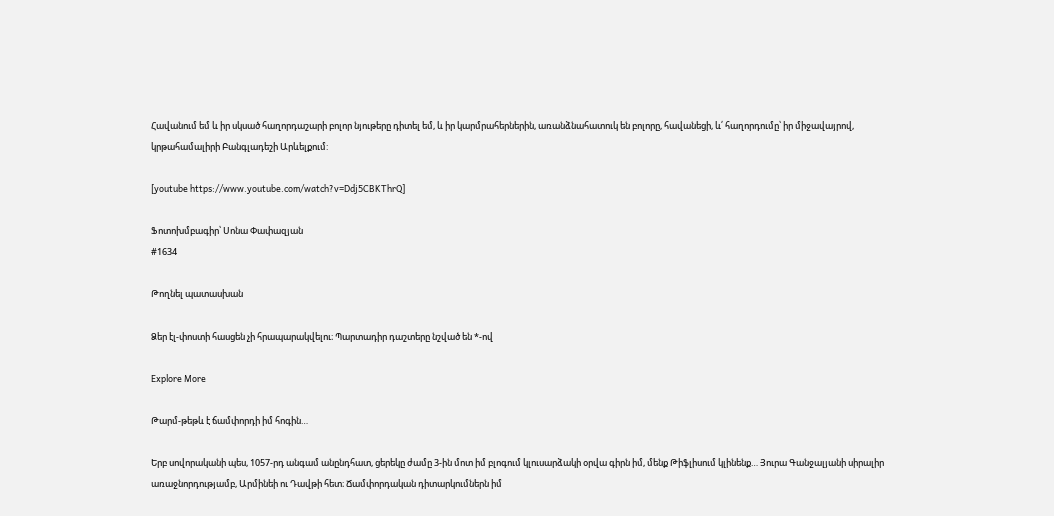Հավանում եմ և իր սկսած հաղորդաշարի բոլոր նյութերը դիտել եմ, և իր կարմրահերներին, առանձնահատուկ են բոլորը, հավանեցի, և՛ հաղորդումը՝ իր միջավայրով, կրթահամալիրի Բանգլադեշի Արևելքում:

[youtube https://www.youtube.com/watch?v=Ddj5CBKThrQ]

Ֆոտոխմբագիր՝ Սոնա Փափազյան
#1634

Թողնել պատասխան

Ձեր էլ-փոստի հասցեն չի հրապարակվելու։ Պարտադիր դաշտերը նշված են *-ով

Explore More

Թարմ-թեթև է ճամփորդի իմ հոգին…

Երբ սովորականի պես, 1057-րդ անգամ անընդհատ, ցերեկը ժամը 3-ին մոտ իմ բլոգում կլուսարձակի օրվա գիրն իմ, մենք Թիֆլիսում կլինենք… Յուրա Գանջալյանի սիրալիր առաջնորդությամբ, Արմինեի ու Դավթի հետ։ Ճամփորդական դիտարկումներն իմ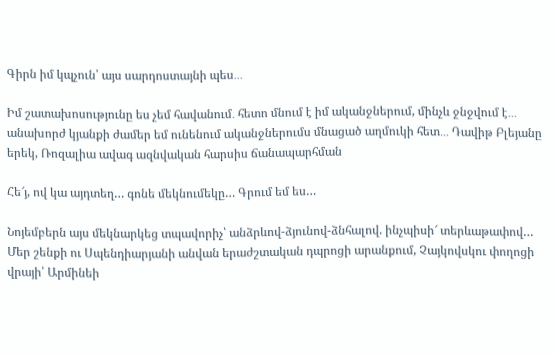Գիրն իմ կպչուն՝ այս սարդոստայնի պես․․․

Իմ շատախոսությունը ես չեմ հավանում․ հետո մնում է իմ ականջներում, մինչև ջնջվում է․․․ անախորժ կյանքի ժամեր եմ ունենում ականջներումս մնացած աղմուկի հետ․․․ Դավիթ Բլեյանը երեկ, Ռոզալիա ավագ ազնվական հարսիս ճանապարհման

Հե՜յ, ով կա այդտեղ… գոնե մեկնումեկը… Գրում եմ ես…

Նոյեմբերն այս մեկնարկեց տպավորիչ՝ անձրևով-ձյունով-ձնհալով. ինչպիսի՜ տերևաթափով… Մեր շենքի ու Սպենդիարյանի անվան երաժշտական դպրոցի արանքում, Չայկովսկու փողոցի վրայի՝ Արմինեի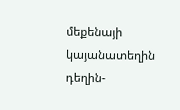մեքենայի կայանատեղին դեղին-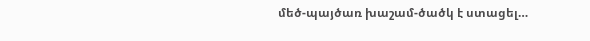մեծ-պայծառ խաշամ-ծածկ է ստացել…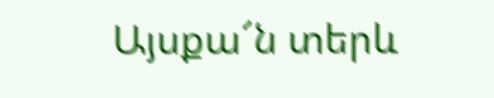Այսքա՜ն տերև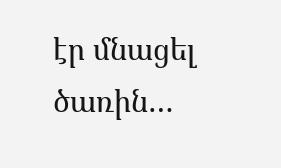էր մնացել ծառին…